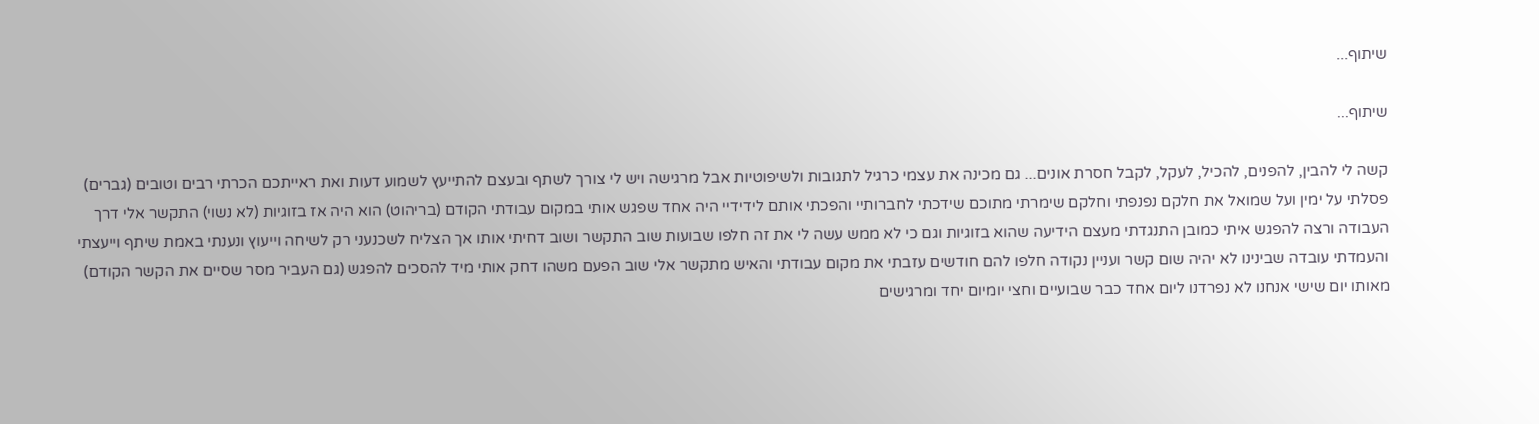שיתוף...

שיתוף...

קשה לי להבין, להפנים, להכיל, לעקל, לקבל חסרת אונים... גם מכינה את עצמי כרגיל לתגובות ולשיפוטיות אבל מרגישה ויש לי צורך לשתף ובעצם להתייעץ לשמוע דעות ואת ראייתכם הכרתי רבים וטובים (גברים) פסלתי על ימין ועל שמואל את חלקם נפנפתי וחלקם שימרתי מתוכם שידכתי לחברותיי והפכתי אותם לידידיי היה אחד שפגש אותי במקום עבודתי הקודם (בריהוט) הוא היה אז בזוגיות (לא נשוי) התקשר אלי דרך העבודה ורצה להפגש איתי כמובן התנגדתי מעצם הידיעה שהוא בזוגיות וגם כי לא ממש עשה לי את זה חלפו שבועות שוב התקשר ושוב דחיתי אותו אך הצליח לשכנעני רק לשיחה וייעוץ ונענתי באמת שיתף וייעצתי והעמדתי עובדה שבינינו לא יהיה שום קשר ועניין נקודה חלפו להם חודשים עזבתי את מקום עבודתי והאיש מתקשר אלי שוב הפעם משהו דחק אותי מיד להסכים להפגש (גם העביר מסר שסיים את הקשר הקודם) מאותו יום שישי אנחנו לא נפרדנו ליום אחד כבר שבועיים וחצי יומיום יחד ומרגישים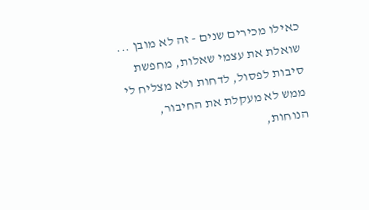כאילו מכירים שנים - זה לא מובן ... שואלת את עצמי שאלות, מחפשת סיבות לפסול, לדחות ולא מצליח לי ממש לא מעקלת את החיבור, הנוחות,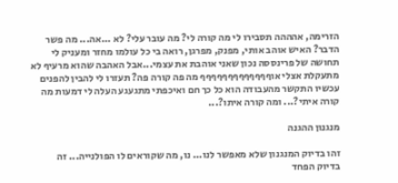הזרימה, אהההה תסבירו לי מה קורה לי? מה עובר עלי? לא ...אה... מה פשר הדבר? האיש אוהב אותי, מפנק, מפרגן, רואה בי כל עולמו מחזר ומעניק לי תחושה של פרינססה נכון שאני אוהבת את עצמי...אבל האהבה שהוא מרעיף לא מתעקלת אצלי אוףףףףףףףףףףףףף מה פה קורה פה? תעזרו לי להבין להפנים עכשיו התקשר מהעבודה הוא כל כך חם ואיכפתי מתגעגע העלה לי דמעות מה קורה איתי?... ומה קורה איתו?...

מנגנון ההגנה

זהו בדיוק המנגנון שלא מאפשר לנו... נו, מה שקוראים לו הפולנייה... זה בדיוק הפחד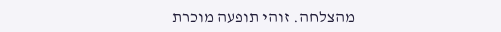מהצלחה. זוהי תופעה מוכרת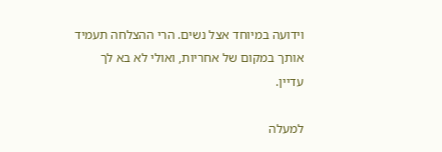וידועה במיוחד אצל נשים. הרי ההצלחה תעמיד אותך במקום של אחריות, ואולי לא בא לך עדיין.

למעלה